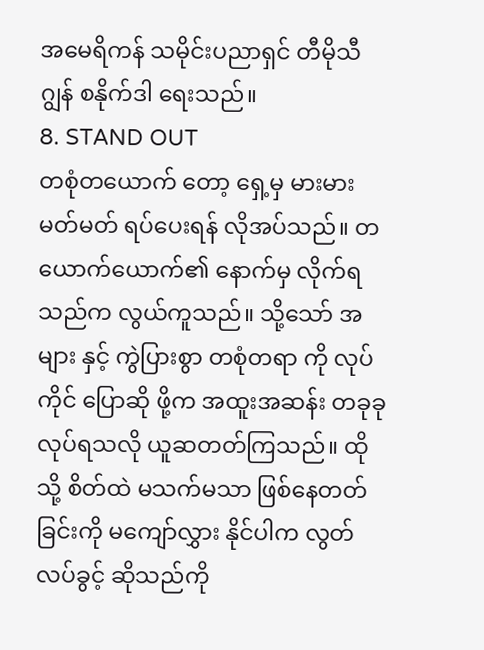အမေရိကန် သမိုင်းပညာရှင် တီမိုသီ ဂျွန် စနိုက်ဒါ ရေးသည်။
8. STAND OUT
တစုံတယောက် တော့ ရှေ့မှ မားမားမတ်မတ် ရပ်ပေးရန် လိုအပ်သည်။ တယောက်ယောက်၏ နောက်မှ လိုက်ရသည်က လွယ်ကူသည်။ သို့သော် အများ နှင့် ကွဲပြားစွာ တစုံတရာ ကို လုပ်ကိုင် ပြောဆို ဖို့က အထူးအဆန်း တခုခု လုပ်ရသလို ယူဆတတ်ကြသည်။ ထိုသို့ စိတ်ထဲ မသက်မသာ ဖြစ်နေတတ်ခြင်းကို မကျော်လွှား နိုင်ပါက လွတ်လပ်ခွင့် ဆိုသည်ကို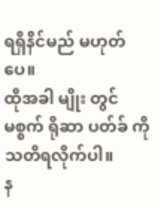ရရှိနိင်မည် မဟုတ်ပေ။
ထိုအခါ မျိုး တွင် မစ္စက် ရိုဆာ ပတ်ခ် ကို သတိရလိုက်ပါ။
န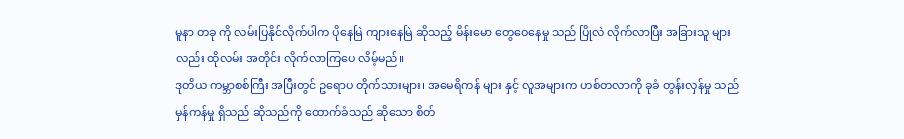မူနာ တခု ကို လမ်းပြနိုင်လိုက်ပါက ပိုနေမြဲ ကျားနေမြဲ ဆိုသည့် မိန်းမော တွေဝေနေမှု သည် ပြိုလဲ လိုက်လာပြီး အခြားသူ များ လည်း ထိုလမ်း အတိုင်း လိုက်လာကြပေ လိမ့်မည်။
ဒုတိယ ကမ္ဘာစစ်ကြီး အပြီးတွင် ဥရောပ တိုက်သားများ၊ အမေရိကန် များ နှင့် လူအများက ဟစ်တလာကို ခုခံ တွန်းလှန်မှု သည် မှန်ကန်မှု ရှိသည် ဆိုသည်ကို ထောက်ခံသည် ဆိုသော စိတ်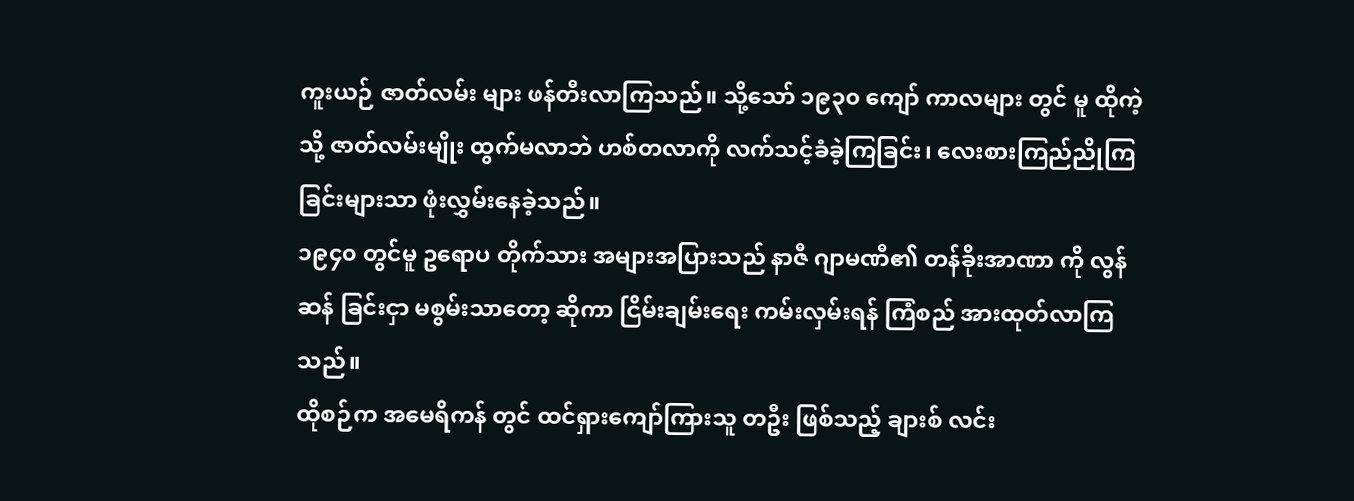ကူးယဉ် ဇာတ်လမ်း များ ဖန်တီးလာကြသည်။ သို့သော် ၁၉၃၀ ကျော် ကာလများ တွင် မူ ထိုကဲ့သို့ ဇာတ်လမ်းမျိုး ထွက်မလာဘဲ ဟစ်တလာကို လက်သင့်ခံခဲ့ကြခြင်း၊ လေးစားကြည်ညိုကြခြင်းများသာ ဖုံးလွှမ်းနေခဲ့သည်။
၁၉၄၀ တွင်မူ ဥရောပ တိုက်သား အများအပြားသည် နာဇီ ဂျာမဏီ၏ တန်ခိုးအာဏာ ကို လွန်ဆန် ခြင်းငှာ မစွမ်းသာတော့ ဆိုကာ ငြိမ်းချမ်းရေး ကမ်းလှမ်းရန် ကြံစည် အားထုတ်လာကြသည်။
ထိုစဉ်က အမေရိကန် တွင် ထင်ရှားကျော်ကြားသူ တဦး ဖြစ်သည့် ချားစ် လင်း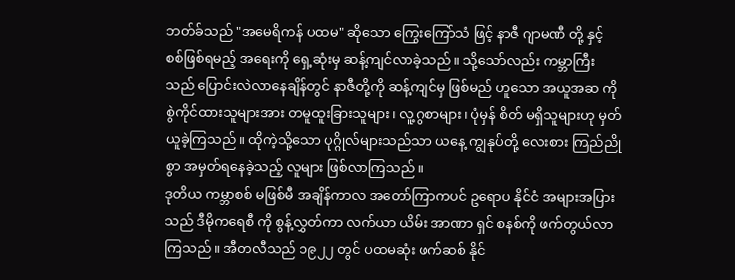ဘတ်ခ်သည် "အမေရိကန် ပထမ" ဆိုသော ကြွေးကြော်သံ ဖြင့် နာဇီ ဂျာမဏီ တို့ နှင့် စစ်ဖြစ်ရမည့် အရေးကို ရှေ့ဆုံးမှ ဆန့်ကျင်လာခဲ့သည်။ သို့သော်လည်း ကမ္ဘာကြီး သည် ပြောင်းလဲလာနေချိန်တွင် နာဇီတို့ကို ဆန့်ကျင်မှ ဖြစ်မည် ဟူသော အယူအဆ ကို စွဲကိုင်ထားသူများအား တမူထူးခြားသူများ၊ လူ့ဂွစာများ၊ ပုံမှန် စိတ် မရှိသူများဟု မှတ်ယူခဲ့ကြသည်။ ထိုကဲ့သို့သော ပုဂ္ဂိုလ်များသည်သာ ယနေ့ ကျွနုပ်တို့ လေးစား ကြည်ညိုစွာ အမှတ်ရနေခဲ့သည့် လူများ ဖြစ်လာကြသည်။
ဒုတိယ ကမ္ဘာစစ် မဖြစ်မီ အချိန်ကာလ အတော်ကြာကပင် ဥရောပ နိုင်ငံ အများအပြားသည် ဒီမိုကရေစီ ကို စွန့်လွှတ်ကာ လက်ယာ ယိမ်း အာဏာ ရှင် စနစ်ကို ဖက်တွယ်လာကြသည်။ အီတလီသည် ၁၉၂၂ တွင် ပထမဆုံး ဖက်ဆစ် နိုင်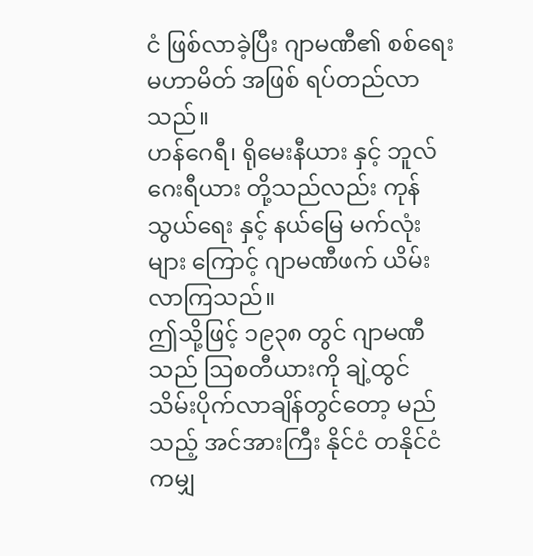ငံ ဖြစ်လာခဲ့ပြီး ဂျာမဏီ၏ စစ်ရေး မဟာမိတ် အဖြစ် ရပ်တည်လာသည်။
ဟန်ဂေရီ၊ ရိုမေးနီယား နှင့် ဘူလ်ဂေးရီယား တို့သည်လည်း ကုန်သွယ်ရေး နှင့် နယ်မြေ မက်လုံးများ ကြောင့် ဂျာမဏီဖက် ယိမ်းလာကြသည်။
ဤသို့ဖြင့် ၁၉၃၈ တွင် ဂျာမဏီသည် ဩစတီယားကို ချဲ့ထွင် သိမ်းပိုက်လာချိန်တွင်တော့ မည်သည့် အင်အားကြီး နိုင်ငံ တနိုင်ငံကမျှ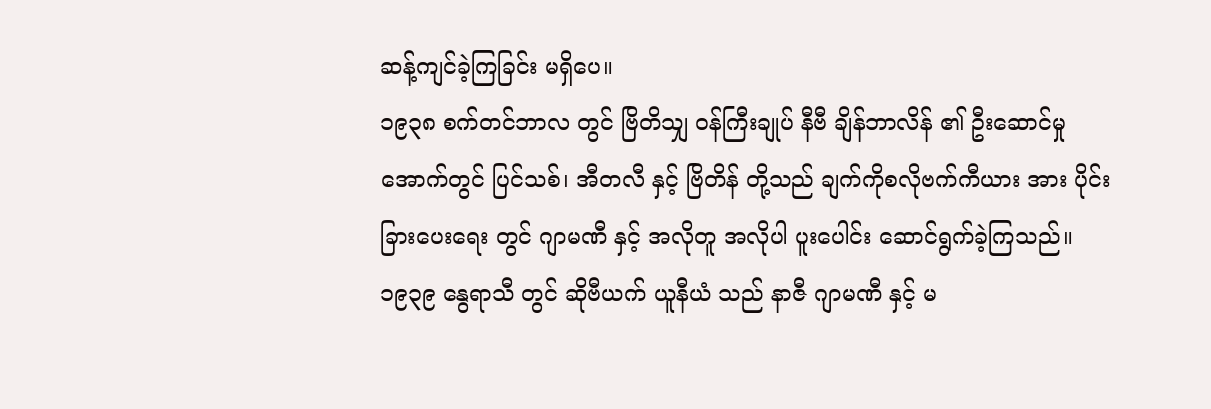ဆန့်ကျင်ခဲ့ကြခြင်း မရှိပေ။
၁၉၃၈ စက်တင်ဘာလ တွင် ဗြိတိသျှ ဝန်ကြီးချုပ် နီဗီ ချိန်ဘာလိန် ၏ ဦးဆောင်မှု အောက်တွင် ပြင်သစ်၊ အီတလီ နှင့် ဗြိတိန် တို့သည် ချက်ကိုစလိုဗက်ကီယား အား ပိုင်းခြားပေးရေး တွင် ဂျာမဏီ နှင့် အလိုတူ အလိုပါ ပူးပေါင်း ဆောင်ရွက်ခဲ့ကြသည်။
၁၉၃၉ နွေရာသီ တွင် ဆိုဗီယက် ယူနီယံ သည် နာဇီ ဂျာမဏီ နှင့် မ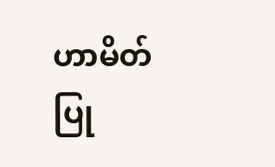ဟာမိတ်ပြု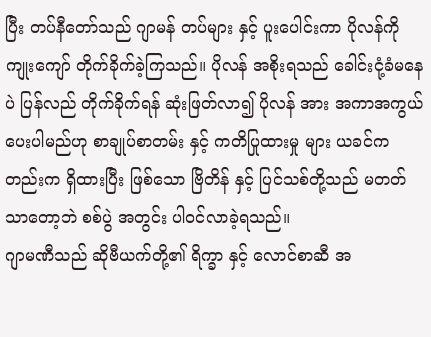ပြီး တပ်နီတော်သည် ဂျာမန် တပ်များ နှင့် ပူးပေါင်းကာ ပိုလန်ကို ကျုးကျော် တိုက်ခိုက်ခဲ့ကြသည်။ ပိုလန် အစိုးရသည် ခေါင်းငုံ့ခံမနေပဲ ပြန်လည် တိုက်ခိုက်ရန် ဆုံးဖြတ်လာ၍ ပိုလန် အား အကာအကွယ် ပေးပါမည်ဟု စာချုပ်စာတမ်း နှင့် ကတိပြုထားမှု များ ယခင်ကတည်းက ရှိထားပြီး ဖြစ်သော ဗြိတိန် နှင့် ပြင်သစ်တို့သည် မတတ်သာတော့ဘဲ စစ်ပွဲ အတွင်း ပါဝင်လာခဲ့ရသည်။
ဂျာမဏီသည် ဆိုဗီယက်တို့၏ ရိက္ခာ နှင့် လောင်စာဆီ အ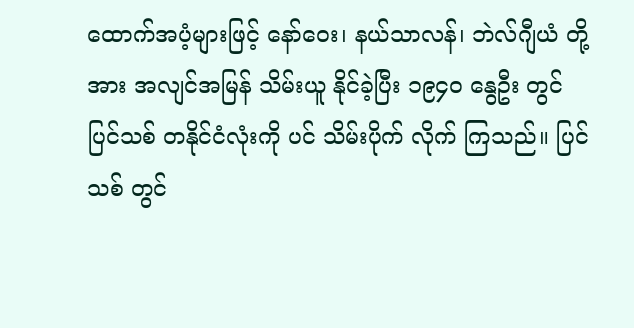ထောက်အပံ့များဖြင့် နော်ဝေး၊ နယ်သာလန်၊ ဘဲလ်ဂျီယံ တို့အား အလျင်အမြန် သိမ်းယူ နိုင်ခဲ့ပြီး ၁၉၄၀ နွေဦး တွင် ပြင်သစ် တနိုင်ငံလုံးကို ပင် သိမ်းပိုက် လိုက် ကြသည်။ ပြင်သစ် တွင်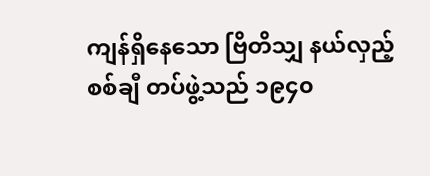ကျန်ရှိနေသော ဗြိတိသျှ နယ်လှည့် စစ်ချီ တပ်ဖွဲ့သည် ၁၉၄၀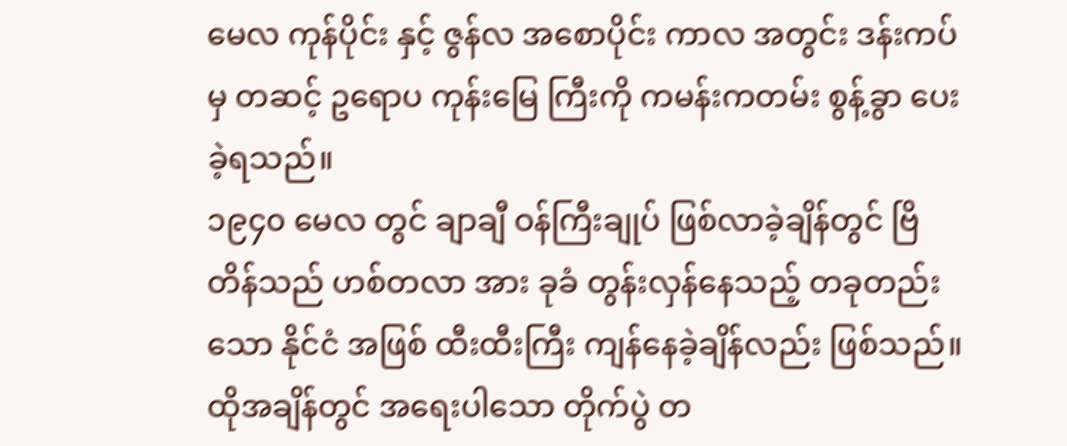မေလ ကုန်ပိုင်း နှင့် ဇွန်လ အစောပိုင်း ကာလ အတွင်း ဒန်းကပ်မှ တဆင့် ဥရောပ ကုန်းမြေ ကြီးကို ကမန်းကတမ်း စွန့်ခွာ ပေးခဲ့ရသည်။
၁၉၄၀ မေလ တွင် ချာချီ ဝန်ကြီးချုပ် ဖြစ်လာခဲ့ချိန်တွင် ဗြိတိန်သည် ဟစ်တလာ အား ခုခံ တွန်းလှန်နေသည့် တခုတည်းသော နိုင်ငံ အဖြစ် ထီးထီးကြီး ကျန်နေခဲ့ချိန်လည်း ဖြစ်သည်။ ထိုအချိန်တွင် အရေးပါသော တိုက်ပွဲ တ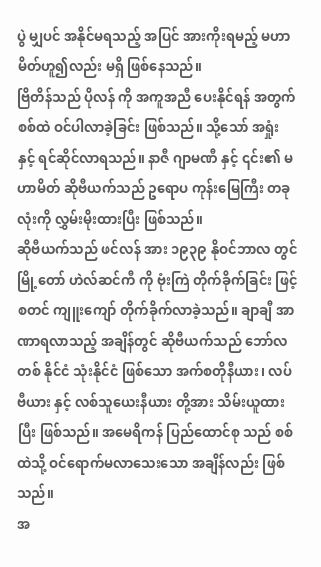ပွဲ မျှပင် အနိုင်မရသည့် အပြင် အားကိုးရမည့် မဟာမိတ်ဟူ၍လည်း မရှိ ဖြစ်နေသည်။
ဗြိတိန်သည် ပိုလန် ကို အကူအညီ ပေးနိုင်ရန် အတွက် စစ်ထဲ ဝင်ပါလာခဲ့ခြင်း ဖြစ်သည်။ သို့သော် အရှုံး နှင့် ရင်ဆိုင်လာရသည်။ နာဇီ ဂျာမဏီ နှင့် ၎င်း၏ မဟာမိတ် ဆိုဗီယက်သည် ဥရောပ ကုန်းမြေကြီး တခုလုံးကို လွှမ်းမိုးထားပြီး ဖြစ်သည်။
ဆိုဗီယက်သည် ဖင်လန် အား ၁၉၃၉ နိုဝင်ဘာလ တွင် မြို့တော် ဟဲလ်ဆင်ကီ ကို ဗုံးကြဲ တိုက်ခိုက်ခြင်း ဖြင့် စတင် ကျူးကျော် တိုက်ခိုက်လာခဲ့သည်။ ချာချီ အာဏာရလာသည့် အချိန်တွင် ဆိုဗီယက်သည် ဘော်လတစ် နိုင်ငံ သုံးနိုင်ငံ ဖြစ်သော အက်စတိုနီယား၊ လပ်ဗီယား နှင့် လစ်သူယေးနီယား တို့အား သိမ်းယူထားပြီး ဖြစ်သည်။ အမေရိကန် ပြည်ထောင်စု သည် စစ်ထဲသို့ ဝင်ရောက်မလာသေးသော အချိန်လည်း ဖြစ်သည်။
အ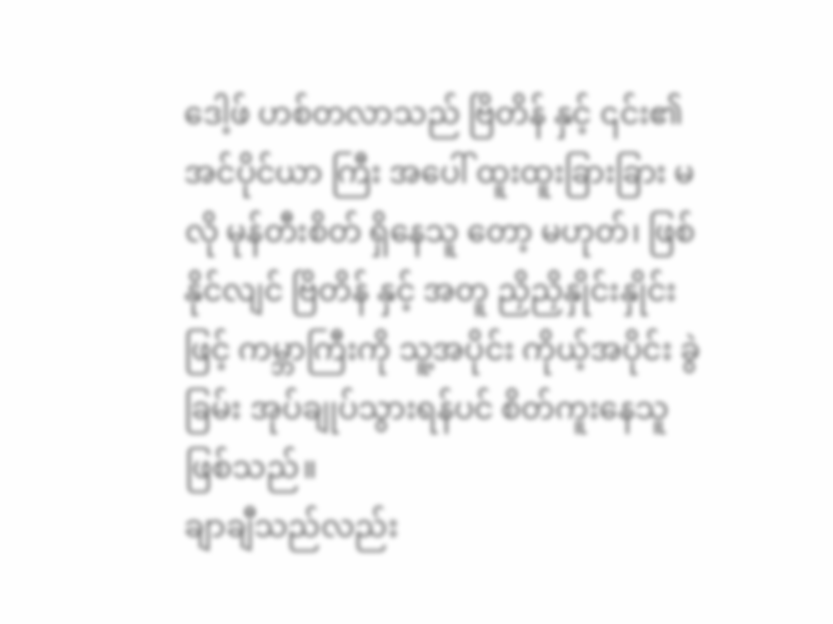ဒေါ့ဖ် ဟစ်တလာသည် ဗြိတိန် နှင့် ၎င်း၏ အင်ပိုင်ယာ ကြီး အပေါ် ထူးထူးခြားခြား မလို မုန်တီးစိတ် ရှိနေသူ တော့ မဟုတ်၊ ဖြစ်နိုင်လျင် ဗြိတိန် နှင့် အတူ ညှိညှိနှိုင်းနှိုင်းဖြင့် ကမ္ဘာကြီးကို သူ့အပိုင်း ကိုယ့်အပိုင်း ခွဲခြမ်း အုပ်ချုပ်သွားရန်ပင် စိတ်ကူးနေသူ ဖြစ်သည်။
ချာချီသည်လည်း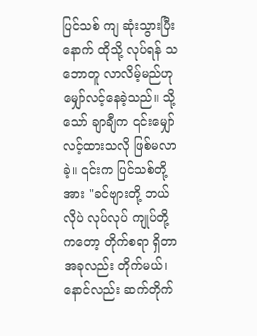ပြင်သစ် ကျ ဆုံးသွားပြီးနောက် ထိုသို့ လုပ်ရန် သဘောတူ လာလိမ့်မည်ဟု မျှော်လင့်နေခဲ့သည်။ သို့သော် ချာချီက ၎င်းမျှော်လင့်ထားသလို ဖြစ်မလာခဲ့။ ၎င်းက ပြင်သစ်တို့အား "ခင်ဗျားတို့ ဘယ်လိုပဲ လုပ်လုပ် ကျုပ်တို့ကတော့ တိုက်စရာ ရှိတာ အခုလည်း တိုက်မယ်၊ နောင်လည်း ဆက်တိုက်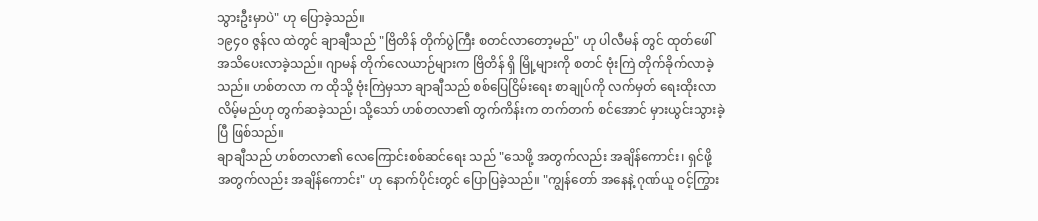သွားဦးမှာပဲ" ဟု ပြောခဲ့သည်။
၁၉၄၀ ဇွန်လ ထဲတွင် ချာချီသည် "ဗြိတိန် တိုက်ပွဲကြီး စတင်လာတော့မည်" ဟု ပါလီမန် တွင် ထုတ်ဖေါ် အသိပေးလာခဲ့သည်။ ဂျာမန် တိုက်လေယာဉ်များက ဗြိတိန် ရှိ မြို့များကို စတင် ဗုံးကြဲ တိုက်ခိုက်လာခဲ့သည်။ ဟစ်တလာ က ထိုသို့ ဗုံးကြဲမှသာ ချာချီသည် စစ်ပြေငြိမ်းရေး စာချုပ်ကို လက်မှတ် ရေးထိုးလာလိမ့်မည်ဟု တွက်ဆခဲ့သည်၊ သို့သော် ဟစ်တလာ၏ တွက်ကိန်းက တက်တက် စင်အောင် မှားယွင်းသွားခဲ့ပြီ ဖြစ်သည်။
ချာချီသည် ဟစ်တလာ၏ လေကြောင်းစစ်ဆင်ရေး သည် "သေဖို့ အတွက်လည်း အချိန်ကောင်း၊ ရှင်ဖို့ အတွက်လည်း အချိန်ကောင်း" ဟု နောက်ပိုင်းတွင် ပြောပြခဲ့သည်။ "ကျွန်တော် အနေနဲ့ ဂုဏ်ယူ ဝင့်ကြွား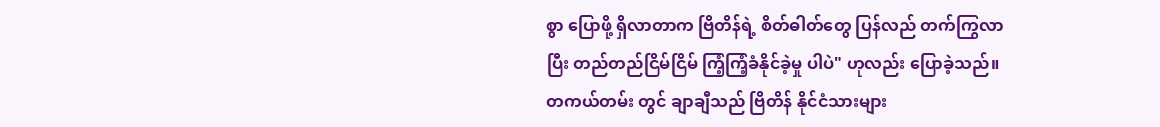စွာ ပြောဖို့ ရှိလာတာက ဗြိတိန်ရဲ့ စိတ်ဓါတ်တွေ ပြန်လည် တက်ကြွလာပြီး တည်တည်ငြိမ်ငြိမ် ကြံ့ကြံ့ခံနိုင်ခဲ့မှု ပါပဲ" ဟုလည်း ပြောခဲ့သည်။
တကယ်တမ်း တွင် ချာချီသည် ဗြိတိန် နိုင်ငံသားများ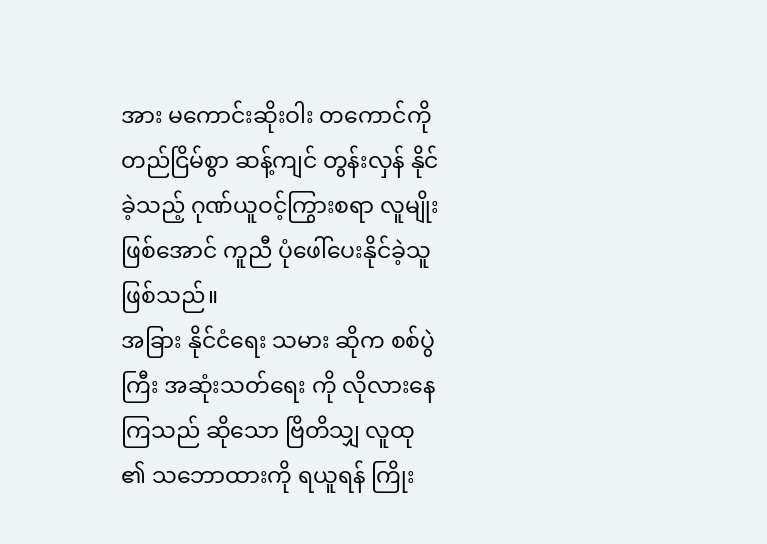အား မကောင်းဆိုးဝါး တကောင်ကို တည်ငြိမ်စွာ ဆန့်ကျင် တွန်းလှန် နိုင်ခဲ့သည့် ဂုဏ်ယူဝင့်ကြွားစရာ လူမျိုး ဖြစ်အောင် ကူညီ ပုံဖေါ်ပေးနိုင်ခဲ့သူ ဖြစ်သည်။
အခြား နိုင်ငံရေး သမား ဆိုက စစ်ပွဲကြီး အဆုံးသတ်ရေး ကို လိုလားနေကြသည် ဆိုသော ဗြိတိသျှ လူထု ၏ သဘောထားကို ရယူရန် ကြိုး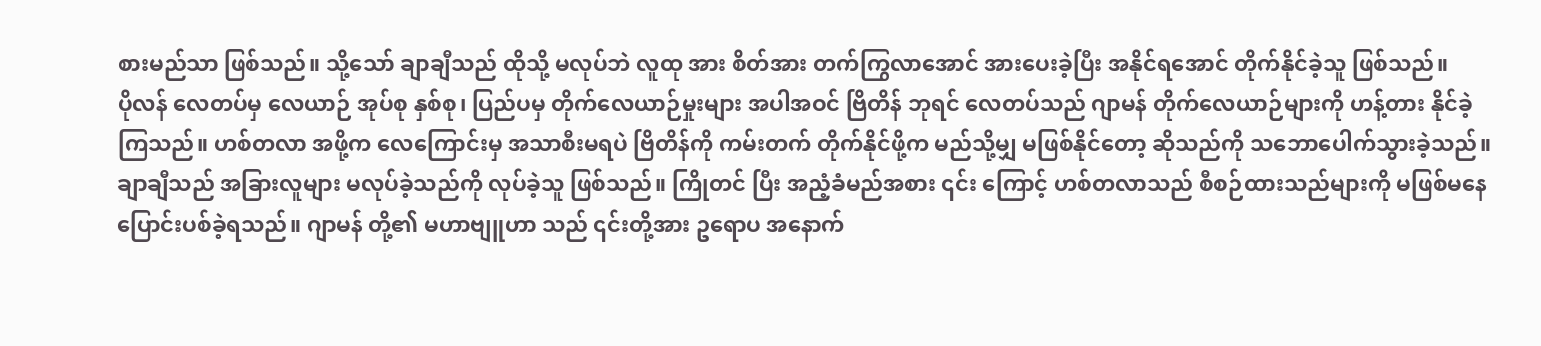စားမည်သာ ဖြစ်သည်။ သို့သော် ချာချီသည် ထိုသို့ မလုပ်ဘဲ လူထု အား စိတ်အား တက်ကြွလာအောင် အားပေးခဲ့ပြီး အနိုင်ရအောင် တိုက်နိုင်ခဲ့သူ ဖြစ်သည်။
ပိုလန် လေတပ်မှ လေယာဉ် အုပ်စု နှစ်စု၊ ပြည်ပမှ တိုက်လေယာဉ်မှုးများ အပါအဝင် ဗြိတိန် ဘုရင် လေတပ်သည် ဂျာမန် တိုက်လေယာဉ်များကို ဟန့်တား နိုင်ခဲ့ကြသည်။ ဟစ်တလာ အဖို့က လေကြောင်းမှ အသာစီးမရပဲ ဗြိတိန်ကို ကမ်းတက် တိုက်နိုင်ဖို့က မည်သို့မျှ မဖြစ်နိုင်တော့ ဆိုသည်ကို သဘောပေါက်သွားခဲ့သည်။
ချာချီသည် အခြားလူများ မလုပ်ခဲ့သည်ကို လုပ်ခဲ့သူ ဖြစ်သည်။ ကြိုတင် ပြီး အညံ့ခံမည်အစား ၎င်း ကြောင့် ဟစ်တလာသည် စီစဉ်ထားသည်များကို မဖြစ်မနေ ပြောင်းပစ်ခဲ့ရသည်။ ဂျာမန် တို့၏ မဟာဗျူဟာ သည် ၎င်းတို့အား ဥရောပ အနောက်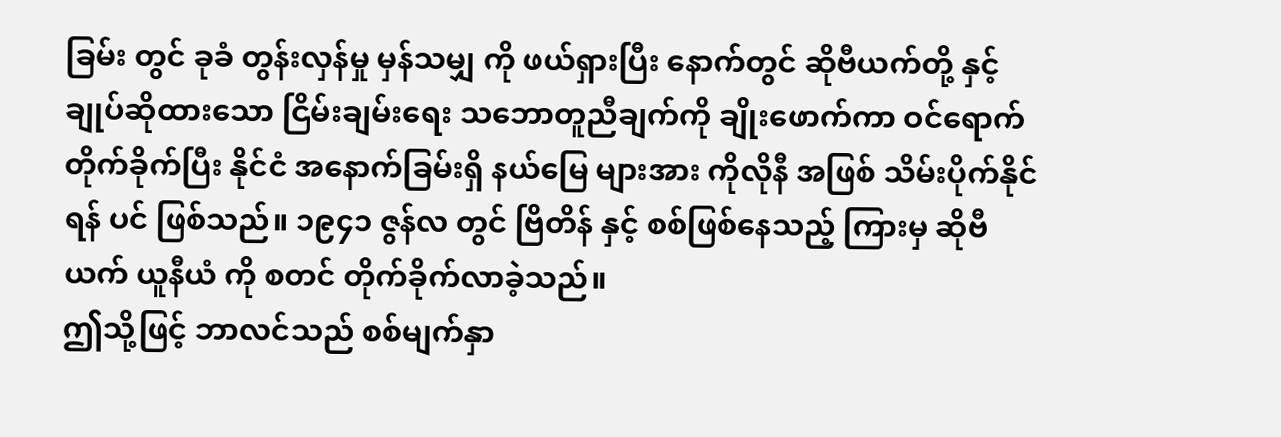ခြမ်း တွင် ခုခံ တွန်းလှန်မှု မှန်သမျှ ကို ဖယ်ရှားပြီး နောက်တွင် ဆိုဗီယက်တို့ နှင့် ချုပ်ဆိုထားသော ငြိမ်းချမ်းရေး သဘောတူညီချက်ကို ချိုးဖောက်ကာ ဝင်ရောက်တိုက်ခိုက်ပြီး နိုင်ငံ အနောက်ခြမ်းရှိ နယ်မြေ များအား ကိုလိုနီ အဖြစ် သိမ်းပိုက်နိုင်ရန် ပင် ဖြစ်သည်။ ၁၉၄၁ ဇွန်လ တွင် ဗြိတိန် နှင့် စစ်ဖြစ်နေသည့် ကြားမှ ဆိုဗီယက် ယူနီယံ ကို စတင် တိုက်ခိုက်လာခဲ့သည်။
ဤသို့ဖြင့် ဘာလင်သည် စစ်မျက်နှာ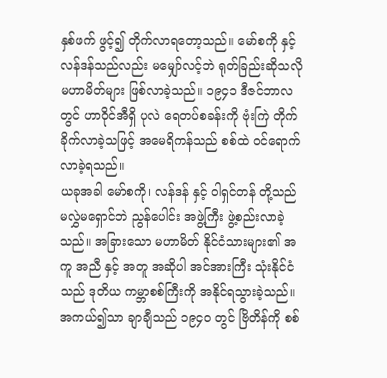နှစ်ဖက် ဖွင့်၍ တိုက်လာရတော့သည်။ မော်စကို နှင့် လန်ဒန်သည်လည်း မမျှော်လင့်ဘဲ ရုတ်ခြည်းဆိုသလို မဟာမိတ်များ ဖြစ်လာခဲ့သည်။ ၁၉၄၁ ဒီဇင်ဘာလ တွင် ဟာဝိုင်အီရှိ ပုလဲ ရေတပ်စခန်းကို ဗုံးကြဲ တိုက်ခိုက်လာခဲ့သဖြင့် အမေရိကန်သည် စစ်ထဲ ဝင်ရောက်လာခဲ့ရသည်။
ယခုအခါ မော်စကို၊ လန်ဒန် နှင့် ဝါရှင်တန် တို့သည် မလွှဲမရှောင်ဘဲ ညွန်ပေါင်း အဖွဲ့ကြီး ဖွဲ့စည်းလာခဲ့သည်။ အခြားသော မဟာမိတ် နိုင်ငံသားများ၏ အကူ အညီ နှင့် အတူ အဆိုပါ အင်အားကြီး သုံးနိုင်ငံသည် ဒုတိယ ကမ္ဘာစစ်ကြီးကို အနိုင်ရသွားခဲ့သည်။
အကယ်၍သာ ချာချီသည် ၁၉၄၀ တွင် ဗြိတိန်ကို စစ်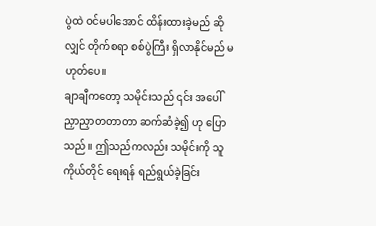ပွဲထဲ ဝင်မပါအောင် ထိန်းထားခဲ့မည် ဆိုလျှင် တိုက်စရာ စစ်ပွဲကြီး ရှိလာနိုင်မည် မဟုတ်ပေ။
ချာချီကတော့ သမိုင်းသည် ၎င်း အပေါ် ညှာညှာတတာတာ ဆက်ဆံခဲ့၍ ဟု ပြောသည်။ ဤသည်ကလည်း သမိုင်းကို သူကိုယ်တိုင် ရေးရန် ရည်ရွယ်ခဲ့ခြင်း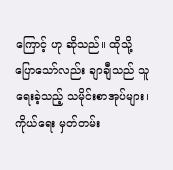ကြောင့် ဟု ဆိုသည်။ ထိုသို့ ပြောသော်လည်း ချာချီသည် သူ ရေးခဲ့သည့် သမိုင်းစာအုပ်များ၊ ကိုယ်ရေး မှတ်တမ်း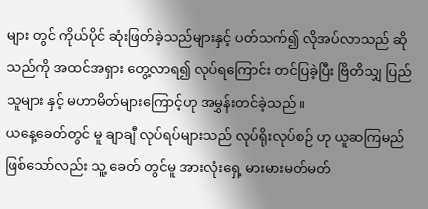များ တွင် ကိုယ်ပိုင် ဆုံးဖြတ်ခဲ့သည်များနှင့် ပတ်သက်၍ လိုအပ်လာသည် ဆိုသည်ကို အထင်အရှား တွေ့လာရ၍ လုပ်ရကြောင်း တင်ပြခဲ့ပြီး ဗြိတိသျှ ပြည်သူများ နှင့် မဟာမိတ်များကြောင့်ဟု အမွှန်းတင်ခဲ့သည်။
ယနေ့ခေတ်တွင် မူ ချာချီ လုပ်ရပ်များသည် လုပ်ရိုးလုပ်စဉ် ဟု ယူဆကြမည် ဖြစ်သော်လည်း သူ့ ခေတ် တွင်မူ အားလုံးရှေ့ မားမားမတ်မတ်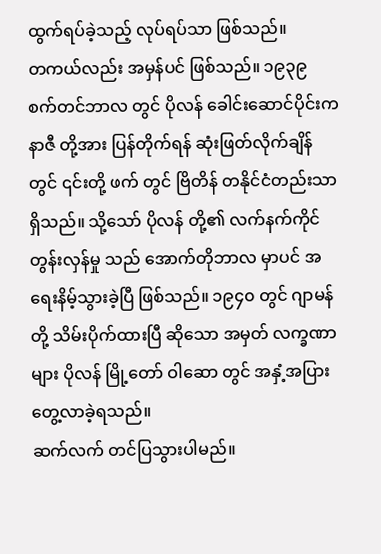ထွက်ရပ်ခဲ့သည့် လုပ်ရပ်သာ ဖြစ်သည်။
တကယ်လည်း အမှန်ပင် ဖြစ်သည်။ ၁၉၃၉ စက်တင်ဘာလ တွင် ပိုလန် ခေါင်းဆောင်ပိုင်းက နာဇီ တို့အား ပြန်တိုက်ရန် ဆုံးဖြတ်လိုက်ချိန်တွင် ၎င်းတို့ ဖက် တွင် ဗြိတိန် တနိုင်ငံတည်းသာ ရှိသည်။ သို့သော် ပိုလန် တို့၏ လက်နက်ကိုင် တွန်းလှန်မှု သည် အောက်တိုဘာလ မှာပင် အရေးနိမ့်သွားခဲ့ပြီ ဖြစ်သည်။ ၁၉၄၀ တွင် ဂျာမန် တို့ သိမ်းပိုက်ထားပြီ ဆိုသော အမှတ် လက္ခဏာများ ပိုလန် မြို့တော် ဝါဆော တွင် အနှံ့အပြား တွေ့လာခဲ့ရသည်။
ဆက်လက် တင်ပြသွားပါမည်။